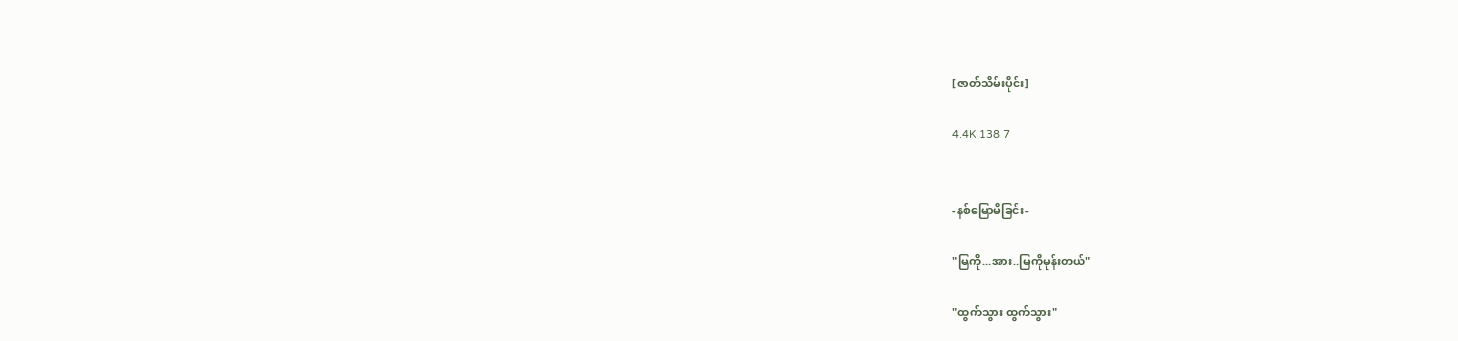[ဇာတ်သိမ်းပိုင်း]

4.4K 138 7


-နစ်မြောမိခြင်း-

"မြကို...အား..မြကိုမုန်းတယ်"

"ထွက်သွား ထွက်သွား"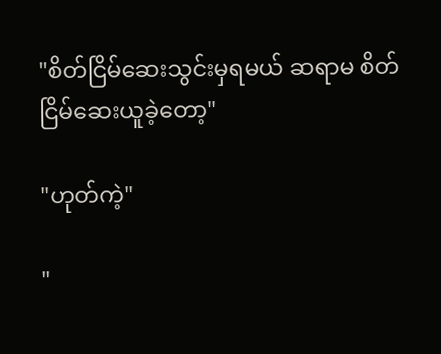"စိတ်‌ငြိမ်ဆေးသွင်းမှရမယ် ဆရာမ စိတ်ငြိမ်ဆေးယူခဲ့တော့"

"ဟုတ်ကဲ့"

"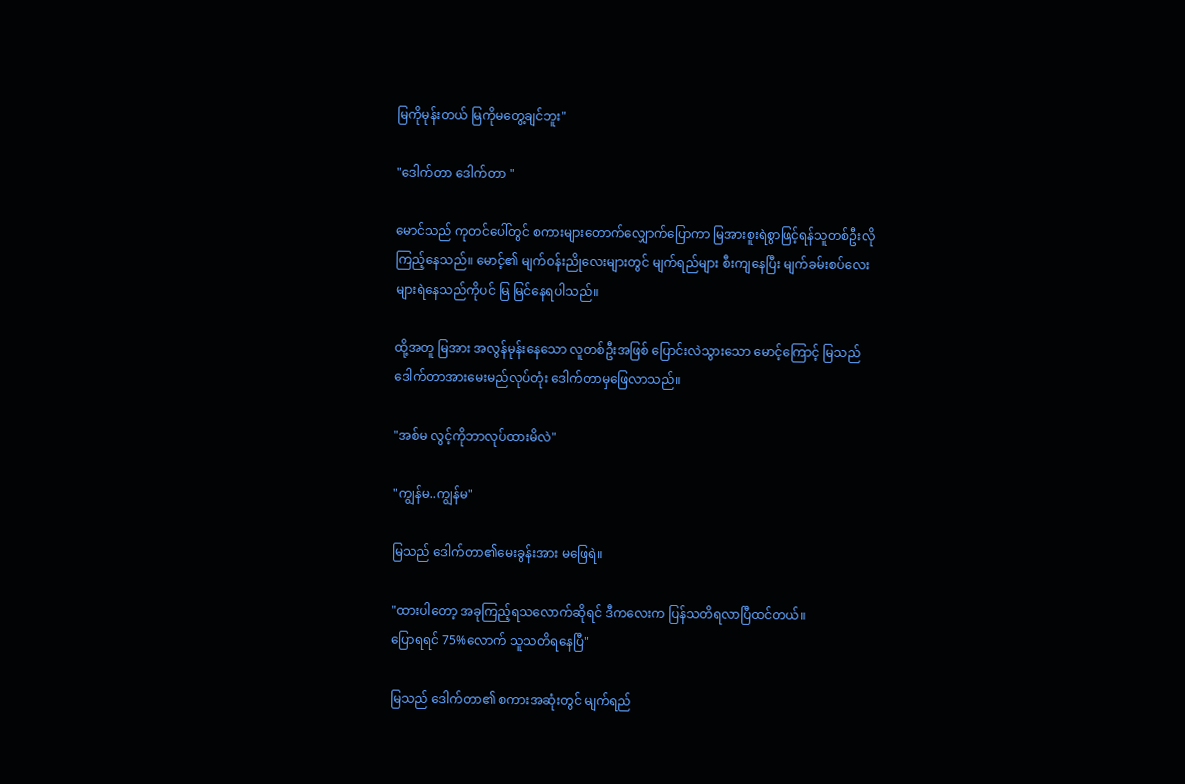မြကိုမုန်းတယ် မြကိုမတွေ့ချင်ဘူး"

"ဒေါက်တာ ဒေါက်တာ "

မောင်သည် ကုတင်ပေါ်တွင် စကားများတောက်လျှောက်ပြောကာ မြအားစူးရဲစွာဖြင့်ရန်သူတစ်ဦးလိုကြည့်နေသည်။ မောင့်၏ မျက်ဝန်းညိုလေးများတွင် မျက်ရည်များ စီးကျနေပြီး မျက်ခမ်းစပ်လေးများရဲနေသည်ကိုပင် မြ မြင်နေရပါသည်။

ထို့အတူ မြအား အလွန်မုန်းနေသော လူတစ်ဦးအဖြစ် ပြောင်းလဲသွားသော မောင့်ကြောင့် မြသည် ဒေါက်တာအားမေးမည်လုပ်တုံး ဒေါက်တာမှဖြေလာသည်။

"အစ်မ လွင့်ကိုဘာလုပ်ထားမိလဲ"

"ကျွန်မ..ကျွန်မ"

မြသည် ဒေါက်တာ၏မေးခွန်းအား ‌မဖြေရဲ။

"ထားပါတော့ အခုကြည့်ရသလောက်ဆိုရင် ဒီကလေးက ပြန်သတိရလာပြီထင်တယ်။
ပြောရရင် 75%လောက် သူသတိရနေပြီ"

မြသည် ဒေါက်တာ၏ စကားအဆုံးတွင် မျက်ရည်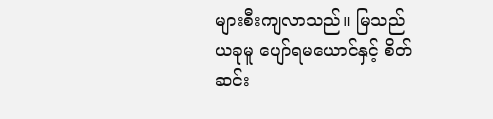များစီးကျလာသည်။ မြသည် ယခုမူ ပျော်ရမယောင်နှင့် စိတ်ဆင်း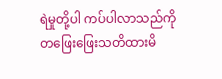ရဲမှုတို့ပါ ကပ်ပါလာသည်ကို တဖြေးဖြေးသတိထားမိ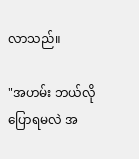လာသည်။

"အဟမ်း ဘယ်လိုပြောရမလဲ အ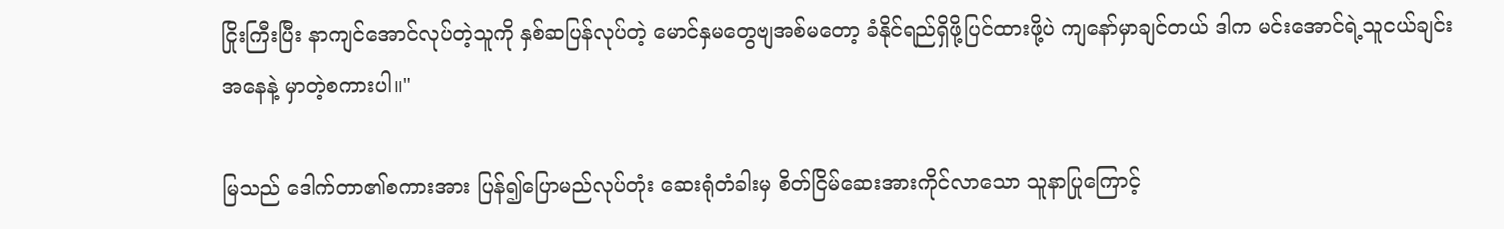ငြိုးကြီးပြီး နာကျင်အောင်လုပ်တဲ့သူကို နှစ်ဆပြန်လုပ်တဲ့ မောင်နှမတွေဗျအစ်မတော့ ခံနိုင်ရည်ရှိဖို့ပြင်ထားဖို့ပဲ ကျနော်မှာချင်တယ် ဒါက မင်းအောင်ရဲ့သူငယ်ချင်းအနေနဲ့ မှာတဲ့စကားပါ။"

မြသည် ဒေါက်တာ၏စကားအား ပြန်၍ပြောမည်လုပ်တုံး ဆေးရုံတံခါးမှ စိတ်ငြိမ်ဆေးအားကိုင်လာသော သူနာပြုကြောင့်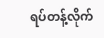ရပ်တန့်လိုက်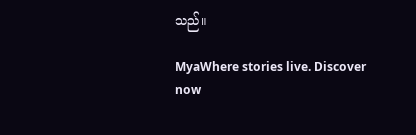သည်။

MyaWhere stories live. Discover now